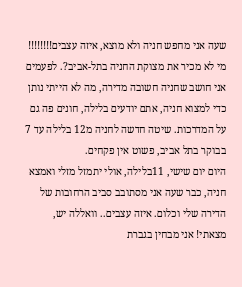שעה אני מחפש חניה ולא מוצא, איזה עצבים!!!!!!!!
מי לא מכיר את מצוקת החניה בתל-אביב?. לפעמים אני חושב שחניה חשובה מדירה, מה לא הייתי נותן כדי למצוא חניה, אתם יודעים בלילה, חונים פה גם על המדרכות. שיטה חדשה לחניה מ12 בלילה עד 7 בבוקר בתל אביב, פשוט אין פקחים.
היום יום שישי, 11בלילה, אולי יתמזל מזלי ואמצא חניה, כבר שעה אני מסתובב סביב הרחובות של הדירה שלי וכלום. איזה עצבים.. וואללה יש, מצאתי! אני מבחין בגברת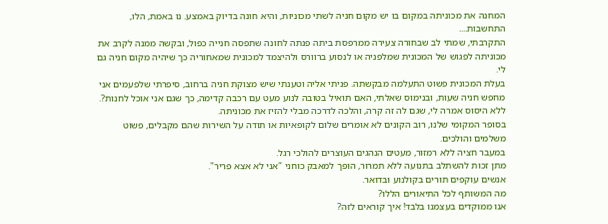המחנה את מכוניתה במקום בו יש מקום חניה לשתי מכוניות, והיא חונה בדיוק באמצע. נו באמת, הלו, התחשבות....
התקרבתי, שמתי לב שבחורה צעירה ממרפסת ביתה פנתה לחונה שתפסה חנייה כפול, ובקשה ממנה לקרב את מכוניתה לפגוש של המכונית שמלפניה או לנסוע ברוורס ולהיצמד למכונית שמאחוריה כך שיהיה מקום חניה גם לי.
בעלת המכונית פשוט התעלמה מבקשתה. פניתי אליה וטענתי שיש מצוקת חניה ברחוב, סיפרתי שלפעמים אני מחפש חניה שעות, ובנימוס שאלתי, האם תואיל בטובה לנוע מעט עם רכבה קדימה, כך שגם אני אוכל לחנות?. ללא היסוס אמרה לי, שגם לה זה קרה, והלכה לדרכה מבלי להזיז את מכוניתה.
בסופר המקומי שלנו, רוב הקונים לא אומרים שלום לקופאיות או תודה על השירות שהם מקבלים, פשוט משלמים והולכים.
במעבר חציה ללא רמזור, מעטים הנהגים העוצרים להולכי רגל.
מתן זכות להשתלב בתנועה ללא תמרור, הופך למאבק כוחני "אני לא אצא פריר".
אנשים עוקפים תורים בקולנוע ובדואר.
מה המשותף לכל התיאורים הללו?
אנו ממוקדים בעצמנו בלבד! איך קוראים לזה?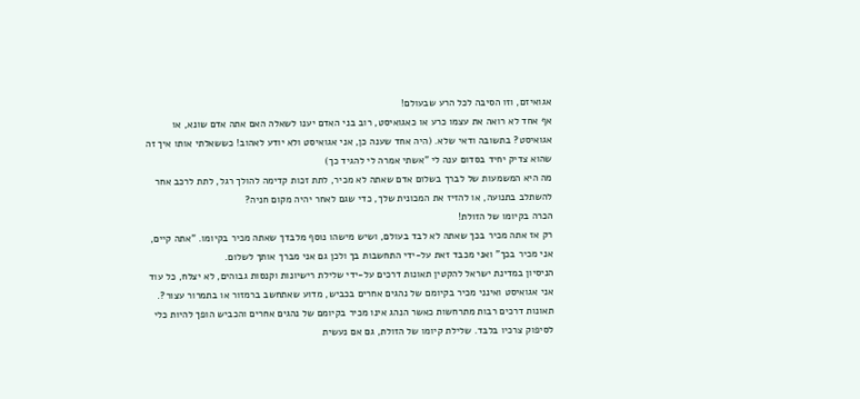אגואיזם, וזו הסיבה לכל הרע שבעולם!
אף אחד לא רואה את עצמו כרע או כאגואיסט, רוב בני האדם יענו לשאלה האם אתה אדם שונא, או אגואיסט? בתשובה ודאי שלא. (היה אחד שענה כן, אני אגואיסט ולא יודע לאהוב! כששאלתי אותו איך זה שהוא צדיק יחיד בסדום ענה לי "אשתי אמרה לי להגיד כך)
מה היא המשמעות של לברך בשלום אדם שאתה לא מכיר, לתת זכות קדימה להולך רגל, לתת לרכב אחר להשתלב בתנועה, או להזיז את המכונית שלך, כדי שגם לאחר יהיה מקום חניה?
הכרה בקיומו של הזולת!
רק אז אתה מכיר בכך שאתה לא לבד בעולם, ושיש מישהו נוסף מלבדך שאתה מכיר בקיומו. "אתה קיים, אני מכיר בכך" ואני מכבד זאת על-ידי התחשבות בך ולכן גם אני מברך אותך לשלום.
הניסיון במדינת ישראל להקטין תאונות דרכים על-ידי שלילת רישיונות וקנסות גבוהים, לא יצלח, כל עוד אני אגואיסט ואינני מכיר בקיומם של נהגים אחרים בכביש, מדוע שאתחשב ברמזור או בתמרור עצור?.
תאונות דרכים רבות מתרחשות כאשר הנהג אינו מכיר בקיומם של נהגים אחרים והכביש הופך להיות כלי לסיפוק צרכיו בלבד. שלילת קיומו של הזולת, גם אם נעשית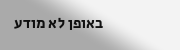באופן לא מודע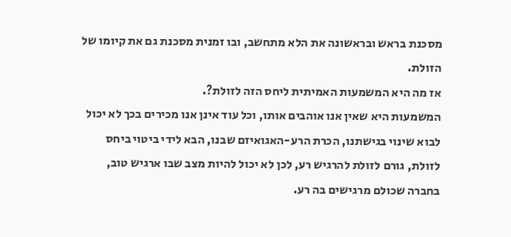מסכנת בראש ובראשונה את הלא מתחשב, ובו זמנית מסכנת גם את קיומו של הזולת.
אז מה היא המשמעות האמיתית ליחס הזה לזולת?.
המשמעות היא שאין אנו אוהבים אותו, וכל עוד אינן אנו מכירים בכך לא יכול לבוא שינוי בגישתנו, הכרת הרע-האגואיזם שבנו, הבא לידי ביטוי ביחס לזולת, גורם לזולת להרגיש רע, לכן לא יכול להיות מצב שבו ארגיש טוב, בחברה שכולם מרגישים בה רע.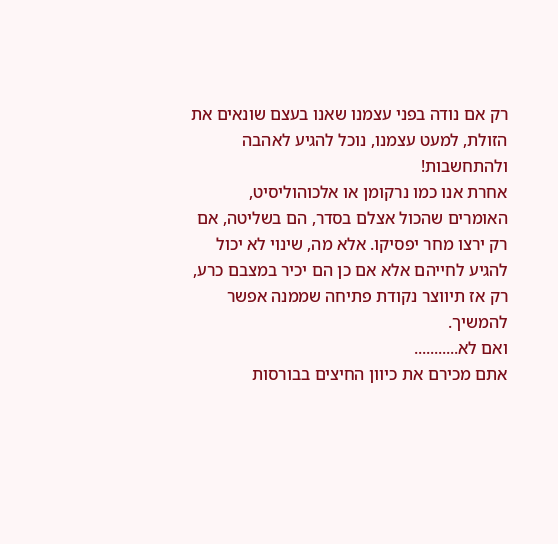רק אם נודה בפני עצמנו שאנו בעצם שונאים את הזולת, למעט עצמנו, נוכל להגיע לאהבה ולהתחשבות!
אחרת אנו כמו נרקומן או אלכוהוליסיט, האומרים שהכול אצלם בסדר, הם בשליטה, אם רק ירצו מחר יפסיקו. אלא מה, שינוי לא יכול להגיע לחייהם אלא אם כן הם יכיר במצבם כרע, רק אז תיווצר נקודת פתיחה שממנה אפשר להמשיך.
ואם לא...........
אתם מכירם את כיוון החיצים בבורסות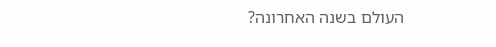העולם בשנה האחרונה?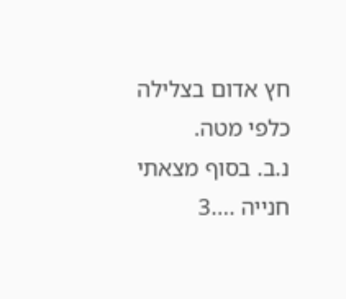חץ אדום בצלילה כלפי מטה.
נ.ב. בסוף מצאתי חנייה ....3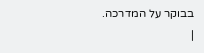בבוקר על המדרכה.
|